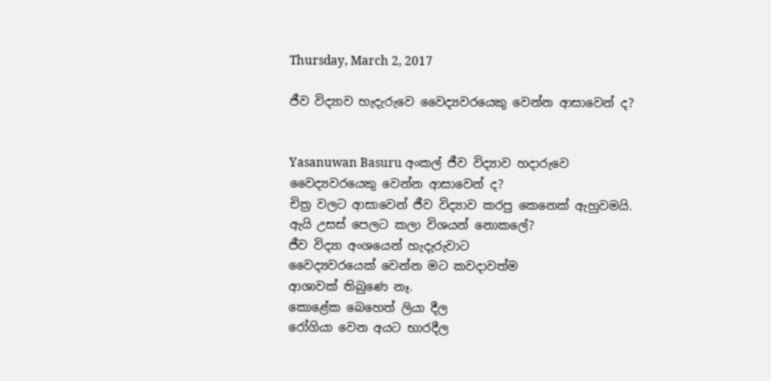Thursday, March 2, 2017

ජීව විද්‍යාව හැදැරුවෙ වෛද්‍යවරයෙකු වෙන්න ආසාවෙන් ද?


Yasanuwan Basuru අංකල් ජීව විද්‍යාව හදාරුවෙ වෛද්‍යවරයෙකු වෙන්න ආසාවෙන් ද?
චිත්‍ර වලට ආසාවෙන් ජීව විද්‍යාව කරපු කෙනෙක් ඇහුවමයි. ඇයි උසස් පෙලට කලා විශයන් නොකලේ?
ජීව විද්‍යා අංශයෙන් හැදැරුවාට
වෛද්‍යවරයෙක් වෙන්න මට කවදාවත්ම
ආශාවක් තිබුණෙ නෑ.
කොළේක බෙහෙත් ලියා දීල
රෝගියා වෙන අයට භාරදීල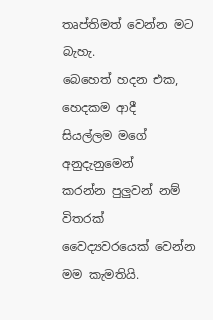තෘප්තිමත් වෙන්න මට බැහැ.
බෙහෙත් හදන එක, හෙදකම ආදී
සියල්ලම මගේ අනුදැනුමෙන්
කරන්න පුලුවන් නම් විතරක්
වෛද්‍යවරයෙක් වෙන්න මම කැමතියි.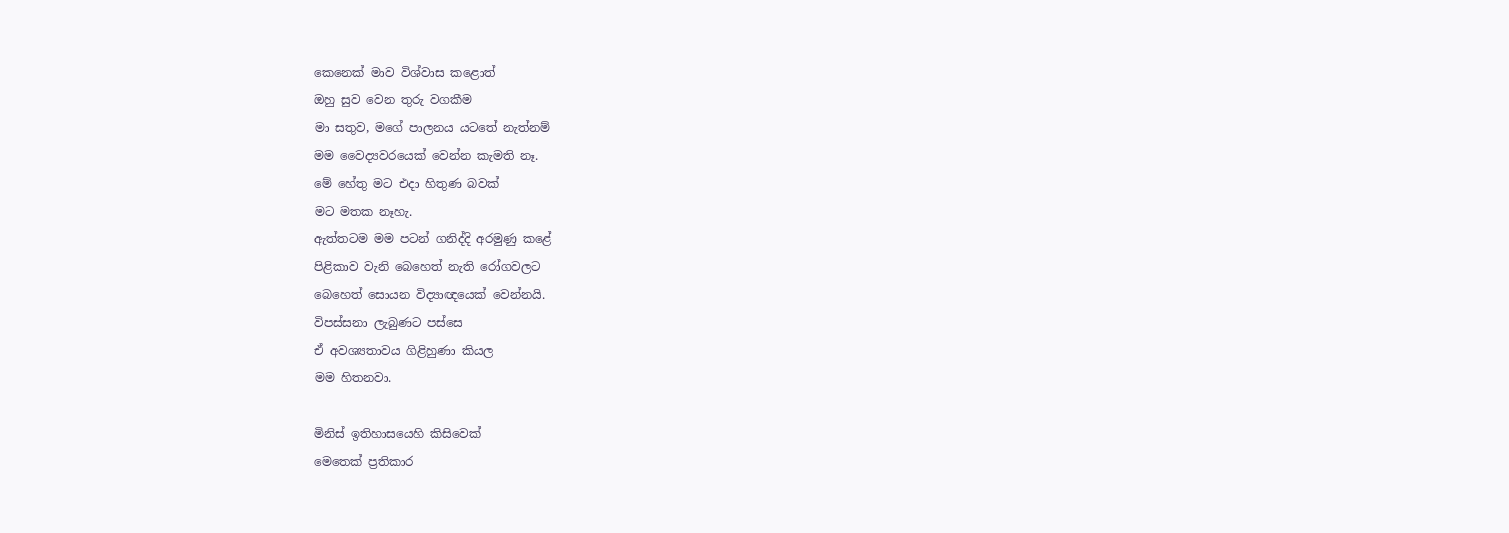කෙනෙක් මාව විශ්වාස කළොත්
ඔහු සුව වෙන තුරු වගකීම
මා සතුව, මගේ පාලනය යටතේ නැත්නම්
මම වෛද්‍යවරයෙක් වෙන්න කැමති නෑ.
මේ හේතු මට එදා හිතුණ බවක්
මට මතක නෑහැ.
ඇත්තටම මම පටන් ගනිද්දි අරමුණු කළේ
පිළිකාව වැනි බෙහෙත් නැති රෝගවලට
බෙහෙත් සොයන විද්‍යාඥයෙක් වෙන්නයි.
විපස්සනා ලැබුණට පස්සෙ
ඒ අවශ්‍යතාවය ගිළිහුණා කියල
මම හිතනවා.

මිනිස් ඉතිහාසයෙහි කිසිවෙක්
මෙතෙක් ප්‍රතිකාර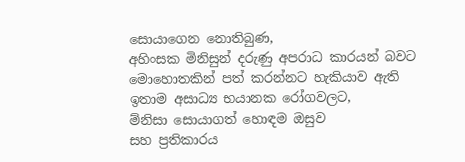සොයාගෙන නොතිබුණ,
අහිංසක මිනිසුන් දරුණු අපරාධ කාරයන් බවට
මොහොතකින් පත් කරන්නට හැකියාව ඇති
ඉතාම අසාධ්‍ය භයානක රෝගවලට,
ම්නිසා සොයාගත් හොඳම ඔසුව
සහ ප්‍රතිකාරය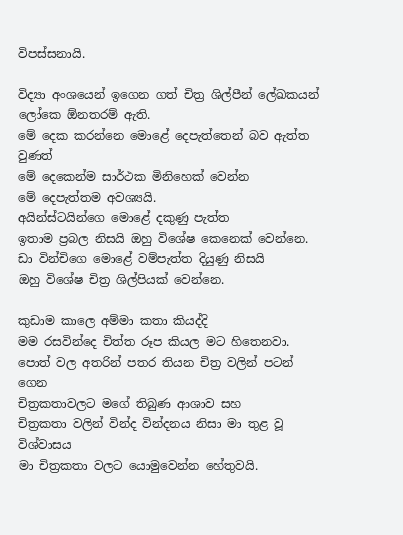විපස්සනායි.

විද්‍යා අංශයෙන් ඉගෙන ගත් චිත්‍ර ශිල්පීන් ලේඛකයන්
ලෝකෙ ඕනතරම් ඇති.
මේ දෙක කරන්නෙ මොළේ දෙපැත්තෙන් බව ඇත්ත වුණත්
මේ දෙකෙන්ම සාර්ථක මිනිහෙක් වෙන්න
මේ දෙපැත්තම අවශ්‍යයි.
අයින්ස්ටයින්ගෙ මොළේ දකුණු පැත්ත
ඉතාම ප්‍රබල නිසයි ඔහු විශේෂ කෙනෙක් වෙන්නෙ.
ඩා වින්චිගෙ මොළේ වම්පැත්ත දියුණු නිසයි
ඔහු විශේෂ චිත්‍ර ශිල්පියක් වෙන්නෙ.

කුඩාම කාලෙ අම්මා කතා කියද්දි
මම රසවින්දෙ චිත්ත රූප කියල මට හිතෙනවා.
පොත් වල අතරින් පතර තියන චිත්‍ර වලින් පටන් ගෙන
චිත්‍රකතාවලට මගේ තිබුණ ආශාව සහ
චිත්‍රකතා වලින් වින්ද වින්දනය නිසා මා තුළ වූ විශ්වාසය
මා චිත්‍රකතා වලට යොමුවෙන්න හේතුවයි.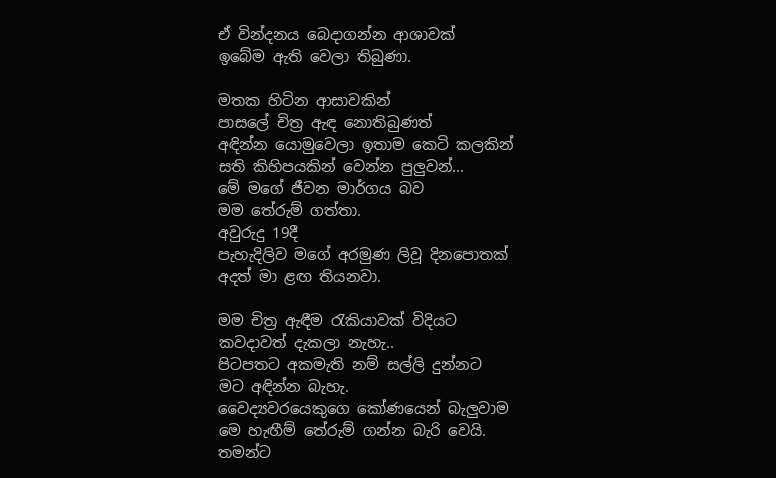ඒ වින්දනය බෙදාගන්න ආශාවක්
ඉබේම ඇති වෙලා තිබුණා.

මතක හිටින ආසාවකින්
පාසලේ චිත්‍ර ඇඳ නොතිබුණත්
අඳින්න යොමුවෙලා ඉතාම කෙටි කලකින්
සති කිහිපයකින් වෙන්න පුලුවන්...
මේ මගේ ජීවන මාර්ගය බව
මම තේරුම් ගත්තා.
අවුරුදු 19දී
පැහැදිලිව මගේ අරමුණ ලිවූ දිනපොතක්
අදත් මා ළඟ තියනවා.

මම චිත්‍ර ඇඳීම රැකියාවක් විදියට
කවදාවත් දැකලා නැහැ..
පිටපතට අකමැති නම් සල්ලි දුන්නට
මට අඳින්න බැහැ.
වෛද්‍යවරයෙකුගෙ කෝණයෙන් බැලුවාම
මෙ හැඟීම් තේරුම් ගන්න බැරි වෙයි.
තමන්ට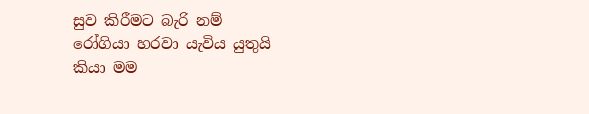සුව කිරීමට බැරි නම්
රෝගියා හරවා යැවිය යුතුයි
කියා මම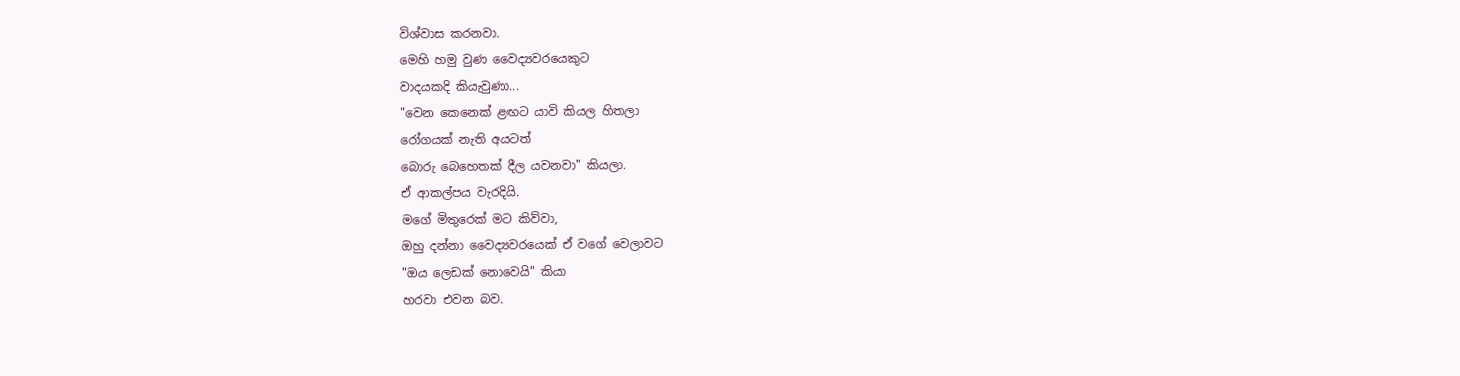විශ්වාස කරනවා.
මෙහි හමු වුණ වෛද්‍යවරයෙකුට
වාදයකදි කියැවුණා...
"වෙන කෙනෙක් ළඟට යාවි කියල හිතලා
රෝගයක් නැති අයටත්
බොරු බෙහෙතක් දීල යවනවා" කියලා.
ඒ ආකල්පය වැරදියි.
මගේ මිතුරෙක් මට කිව්වා,
ඔහු දන්නා වෛද්‍යවරයෙක් ඒ වගේ වෙලාවට
"ඔය ලෙඩක් නොවෙයි" කියා
හරවා එවන බව.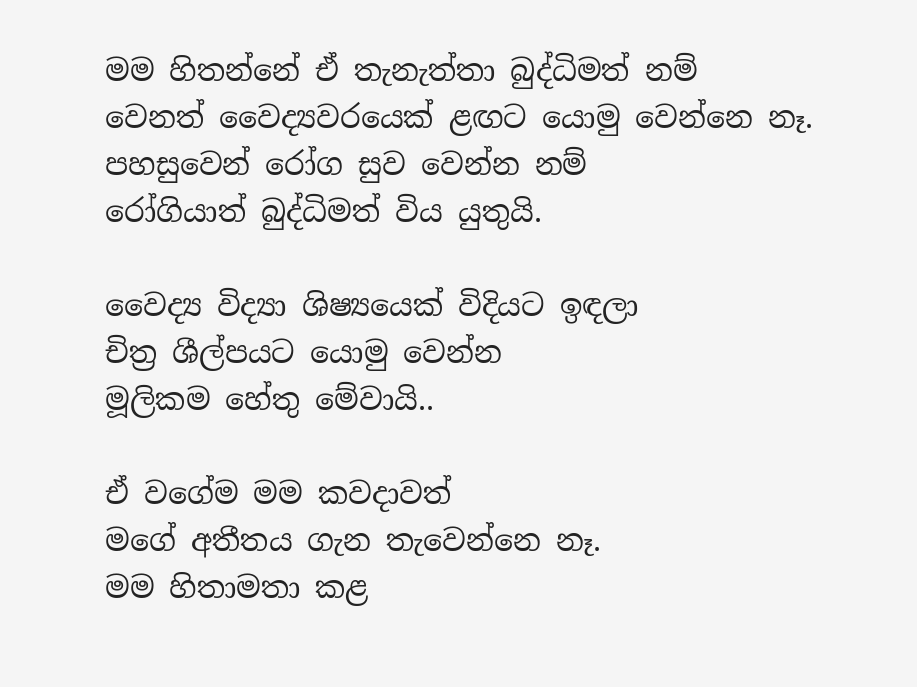මම හිතන්නේ ඒ තැනැත්තා බුද්ධිමත් නම්
වෙනත් වෛද්‍යවරයෙක් ළඟට යොමු වෙන්නෙ නෑ.
පහසුවෙන් රෝග සුව වෙන්න නම්
රෝගියාත් බුද්ධිමත් විය යුතුයි.

වෛද්‍ය විද්‍යා ශිෂ්‍යයෙක් විදියට ඉඳලා
චිත්‍ර ශීල්පයට යොමු වෙන්න
මූලිකම හේතු මේවායි..

ඒ වගේම මම කවදාවත්
මගේ අතීතය ගැන තැවෙන්නෙ නෑ.
මම හිතාමතා කළ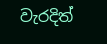වැරදිත්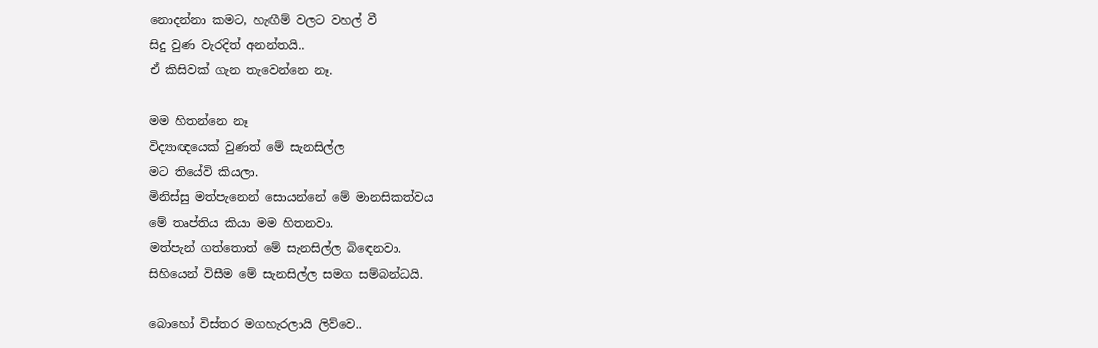නොදන්නා කමට, හැඟීම් වලට වහල් වී
සිදු වුණ වැරදිත් අනන්තයි..
ඒ කිසිවක් ගැන තැවෙන්නෙ නෑ.

මම හිතන්නෙ නෑ
විද්‍යාඥයෙක් වුණත් මේ සැනසිල්ල
මට තියේවි කියලා.
මිනිස්සු මත්පැනෙන් සොයන්නේ මේ මානසිකත්වය
මේ තෘප්තිය කියා මම හිතනවා.
මත්පැන් ගත්තොත් මේ සැනසිල්ල බිඳෙනවා.
සිහියෙන් විසීම මේ සැනසිල්ල සමග සම්බන්ධයි.

බොහෝ විස්තර මගහැරලායි ලිව්වෙ..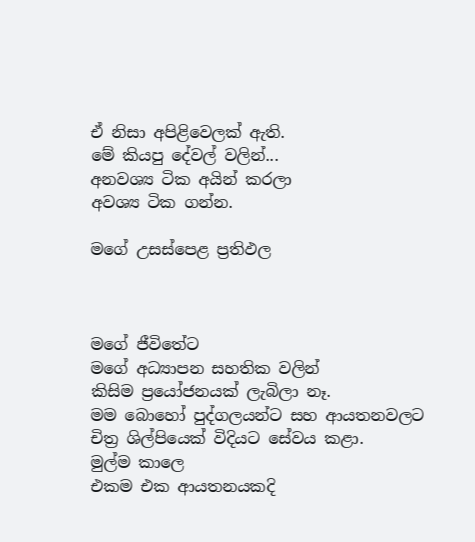ඒ නිසා අපිළිවෙලක් ඇති.
මේ කියපු දේවල් වලින්...
අනවශ්‍ය ටික අයින් කරලා
අවශ්‍ය ටික ගන්න.

මගේ උසස්පෙළ ප්‍රතිඵල



මගේ ජීවිතේට
මගේ අධ්‍යාපන සහතික වලින්
කිසිම ප්‍රයෝජනයක් ලැබිලා නෑ.
මම බොහෝ පුද්ගලයන්ට සහ ආයතනවලට
චිත්‍ර ශිල්පියෙක් විදියට සේවය කළා.
මුල්ම කාලෙ
එකම එක ආයතනයකදි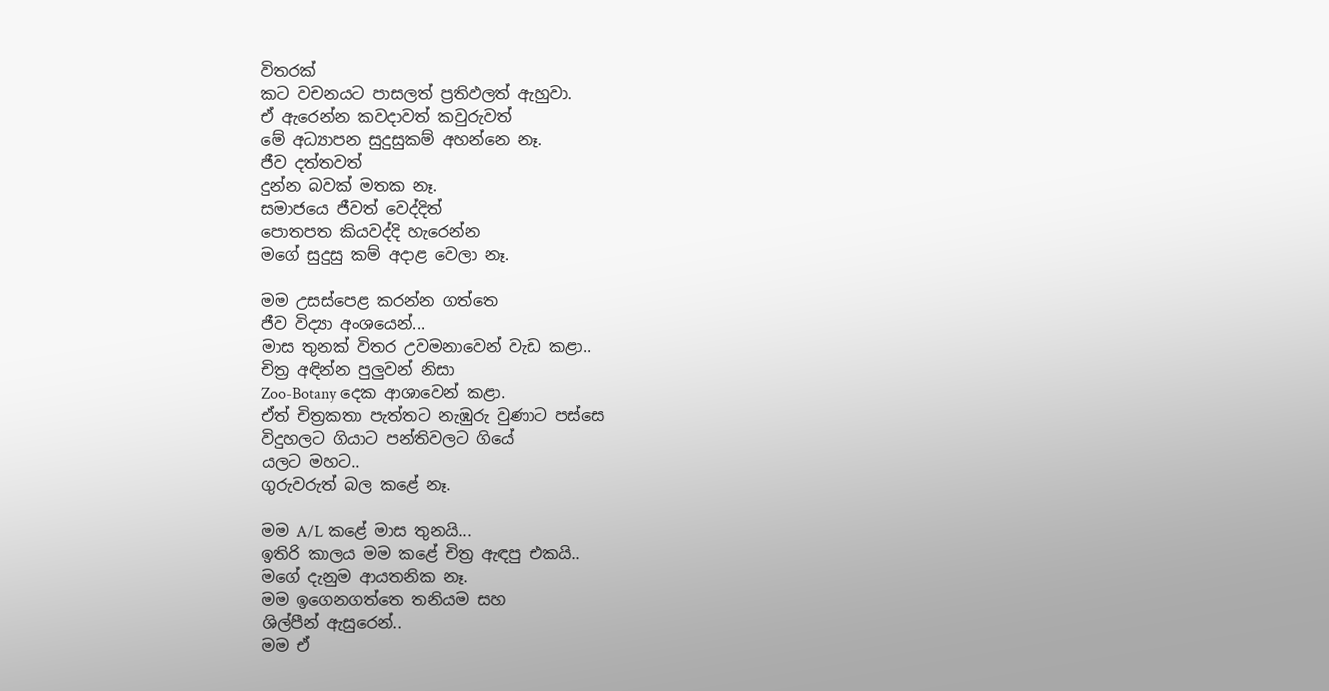විතරක්
කට වචනයට පාසලත් ප්‍රතිඵලත් ඇහුවා.
ඒ ඇරෙන්න කවදාවත් කවුරුවත්
මේ අධ්‍යාපන සුදුසුකම් අහන්නෙ නෑ.
ජීව දත්තවත්
දුන්න බවක් මතක නෑ.
සමාජයෙ ජීවත් වෙද්දිත්
පොතපත කියවද්දි හැරෙන්න
මගේ සුදුසු කම් අදාළ වෙලා නෑ.

මම උසස්පෙළ කරන්න ගත්තෙ
ජීව විද්‍යා අංශයෙන්...
මාස තුනක් විතර උවමනාවෙන් වැඩ කළා..
චිත්‍ර අඳින්න පුලුවන් නිසා
Zoo-Botany දෙක ආශාවෙන් කළා.
ඒත් චිත්‍රකතා පැත්තට නැඹුරු වුණාට පස්සෙ
විදුහලට ගියාට පන්තිවලට ගියේ
යලට මහට..
ගුරුවරුත් බල කළේ නෑ.

මම A/L කළේ මාස තුනයි...
ඉතිරි කාලය මම කළේ චිත්‍ර ඇඳපු එකයි..
මගේ දැනුම ආයතනික නෑ.
මම ඉගෙනගත්තෙ තනියම සහ
ශිල්පීන් ඇසුරෙන්..
මම ඒ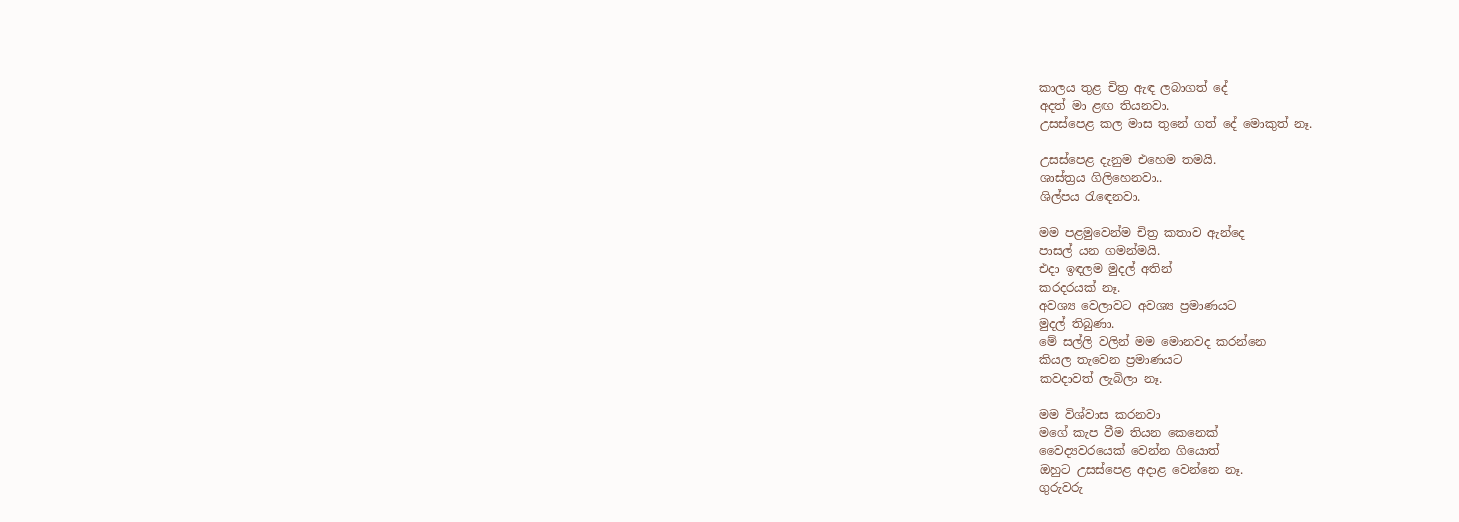කාලය තුළ චිත්‍ර ඇඳ ලබාගත් දේ
අදත් මා ළඟ තියනවා.
උසස්පෙළ කල මාස තුනේ ගත් දේ මොකුත් නෑ.

උසස්පෙළ දැනුම එහෙම තමයි.
ශාස්ත්‍රය ගිලිහෙනවා..
ශිල්පය රැඳෙනවා.

මම පළමුවෙන්ම චිත්‍ර කතාව ඇන්දෙ
පාසල් යන ගමන්මයි.
එදා ඉඳලම මුදල් අතින්
කරදරයක් නෑ.
අවශ්‍ය වෙලාවට අවශ්‍ය ප්‍රමාණයට
මුදල් තිබුණා.
මේ සල්ලි වලින් මම මොනවද කරන්නෙ
කියල තැවෙන ප්‍රමාණයට
කවදාවත් ලැබිලා නෑ.

මම විශ්වාස කරනවා
මගේ කැප වීම තියන කෙනෙක්
වෛද්‍යවරයෙක් වෙන්න ගියොත්
ඔහුට උසස්පෙළ අදාළ වෙන්නෙ නෑ.
ගුරුවරු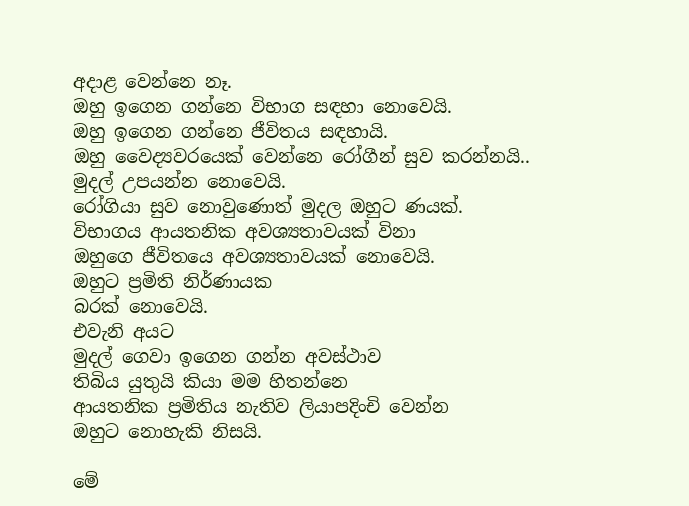අදාළ වෙන්නෙ නෑ.
ඔහු ඉගෙන ගන්නෙ විභාග සඳහා නොවෙයි.
ඔහු ඉගෙන ගන්නෙ ජීවිතය සඳහායි.
ඔහු වෛද්‍යවරයෙක් වෙන්නෙ රෝගීන් සුව කරන්නයි..
මුදල් උපයන්න නොවෙයි.
රෝගියා සුව නොවුණොත් මුදල ඔහුට ණයක්.
විභාගය ආයතනික අවශ්‍යතාවයක් විනා
ඔහුගෙ ජීවිතයෙ අවශ්‍යතාවයක් නොවෙයි.
ඔහුට ප්‍රමිති නිර්ණායක
බරක් නොවෙයි.
එවැනි අයට
මුදල් ගෙවා ඉගෙන ගන්න අවස්ථාව
තිබිය යුතුයි කියා මම හිතන්නෙ
ආයතනික ප්‍රමිතිය නැතිව ලියාපදිංචි වෙන්න
ඔහුට නොහැකි නිසයි.

මේ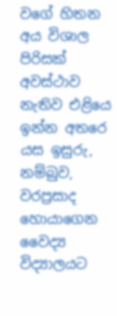වගේ හිතන අය විශාල පිරිසක්
අවස්ථාව නැතිව එළියෙ ඉන්න අතරෙ
යස ඉසුරු, නම්බුව, වරප්‍රසාද හොයාගෙන
වෛද්‍ය විද්‍යාලයට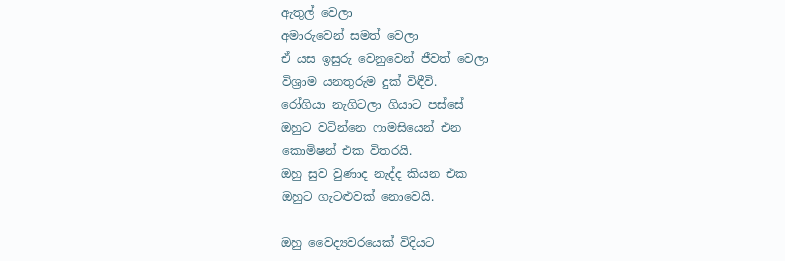ඇතුල් වෙලා
අමාරුවෙන් සමත් වෙලා
ඒ යස ඉසුරු වෙනුවෙන් ජීවත් වෙලා
විශ්‍රාම යනතුරුම දුක් විඳීවි.
රෝගියා නැගිටලා ගියාට පස්සේ
ඔහුට වටින්නෙ ෆාමසියෙන් එන
කොමිෂන් එක විතරයි.
ඔහු සුව වුණාද නැද්ද කියන එක
ඔහුට ගැටළුවක් නොවෙයි.

ඔහු වෛද්‍යවරයෙක් විදියට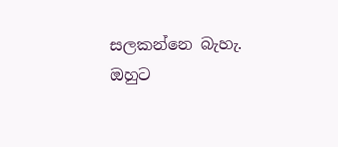සලකන්නෙ බැහැ.
ඔහුට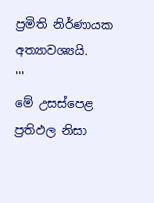ප්‍රමිති නිර්ණායක අත්‍යාවශ්‍යයි.
'''
මේ උසස්පෙළ ප්‍රතිඵල නිසා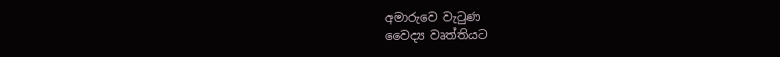අමාරුවෙ වැටුණ
වෛද්‍ය වෘත්තියට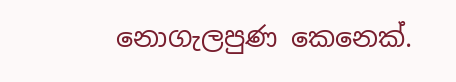නොගැලපුණ කෙනෙක්.